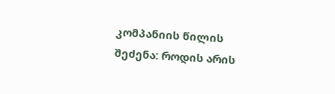კომპანიის წილის შეძენა: როდის არის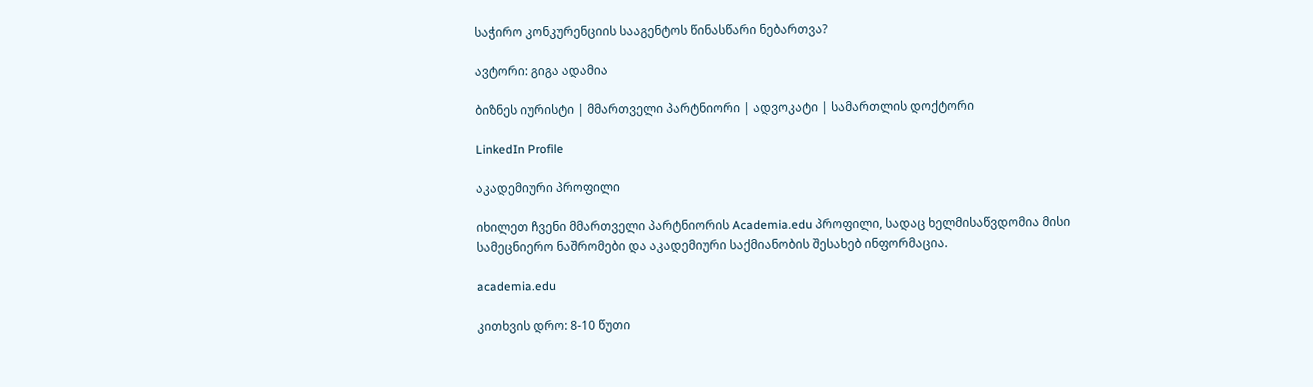საჭირო კონკურენციის სააგენტოს წინასწარი ნებართვა?

ავტორი: გიგა ადამია

ბიზნეს იურისტი | მმართველი პარტნიორი | ადვოკატი | სამართლის დოქტორი

LinkedIn Profile

აკადემიური პროფილი

იხილეთ ჩვენი მმართველი პარტნიორის Academia.edu პროფილი, სადაც ხელმისაწვდომია მისი სამეცნიერო ნაშრომები და აკადემიური საქმიანობის შესახებ ინფორმაცია.

academia.edu

კითხვის დრო: 8-10 წუთი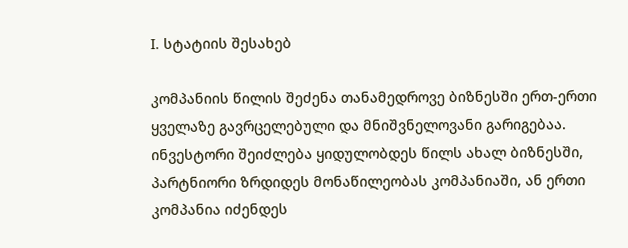I. სტატიის შესახებ

კომპანიის წილის შეძენა თანამედროვე ბიზნესში ერთ-ერთი ყველაზე გავრცელებული და მნიშვნელოვანი გარიგებაა. ინვესტორი შეიძლება ყიდულობდეს წილს ახალ ბიზნესში, პარტნიორი ზრდიდეს მონაწილეობას კომპანიაში, ან ერთი კომპანია იძენდეს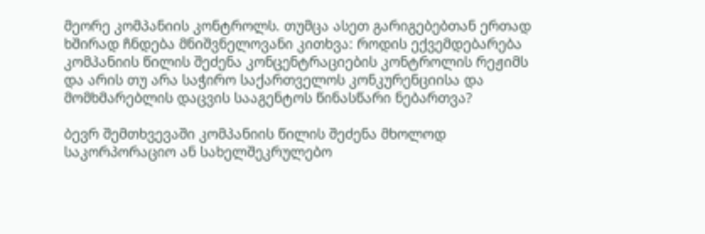მეორე კომპანიის კონტროლს. თუმცა ასეთ გარიგებებთან ერთად ხშირად ჩნდება მნიშვნელოვანი კითხვა: როდის ექვემდებარება კომპანიის წილის შეძენა კონცენტრაციების კონტროლის რეჟიმს და არის თუ არა საჭირო საქართველოს კონკურენციისა და მომხმარებლის დაცვის სააგენტოს წინასწარი ნებართვა?

ბევრ შემთხვევაში კომპანიის წილის შეძენა მხოლოდ საკორპორაციო ან სახელშეკრულებო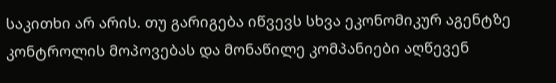საკითხი არ არის. თუ გარიგება იწვევს სხვა ეკონომიკურ აგენტზე კონტროლის მოპოვებას და მონაწილე კომპანიები აღწევენ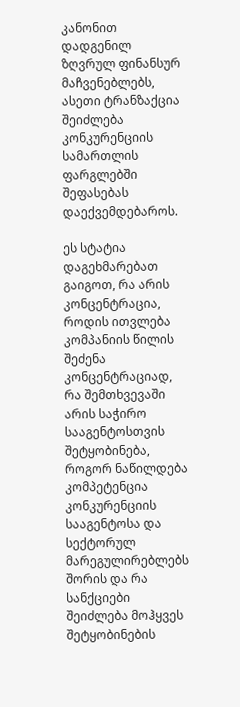კანონით დადგენილ ზღვრულ ფინანსურ მაჩვენებლებს, ასეთი ტრანზაქცია შეიძლება კონკურენციის სამართლის ფარგლებში შეფასებას დაექვემდებაროს.

ეს სტატია დაგეხმარებათ გაიგოთ, რა არის კონცენტრაცია, როდის ითვლება კომპანიის წილის შეძენა კონცენტრაციად, რა შემთხვევაში არის საჭირო სააგენტოსთვის შეტყობინება, როგორ ნაწილდება კომპეტენცია კონკურენციის სააგენტოსა და სექტორულ მარეგულირებლებს შორის და რა სანქციები შეიძლება მოჰყვეს შეტყობინების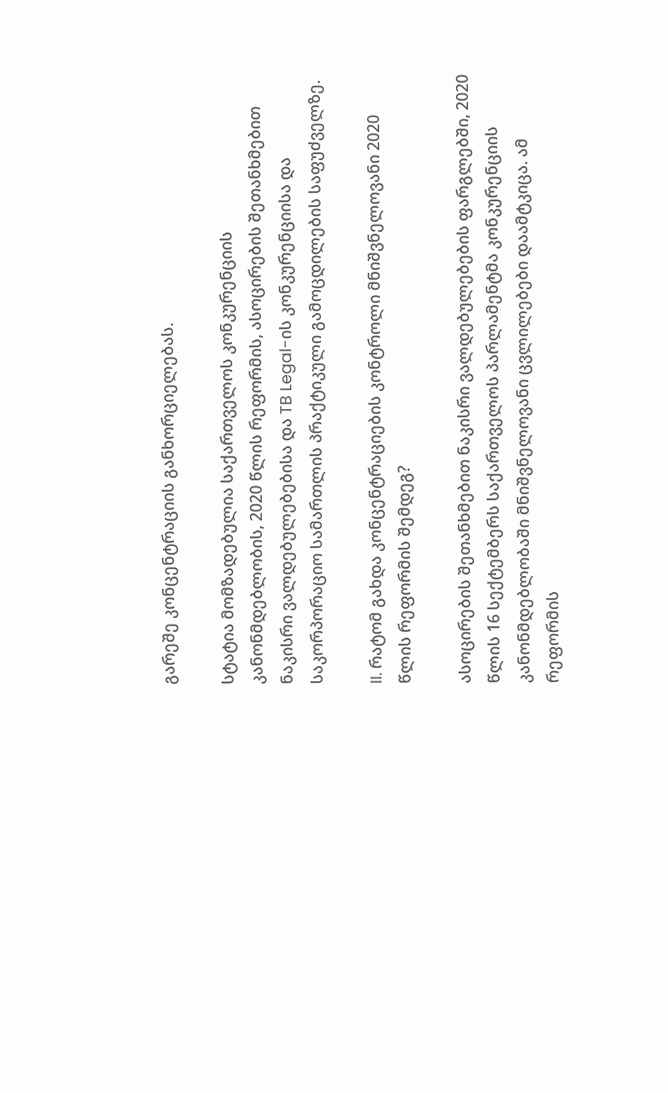გარეშე კონცენტრაციის განხორციელებას.

სტატია მომზადებულია საქართველოს კონკურენციის კანონმდებლობის, 2020 წლის რეფორმის, ასოცირების შეთანხმებით ნაკისრი ვალდებულებებისა და TB Legal-ის კონკურენციისა და საკორპორაციო სამართლის პრაქტიკული გამოცდილების საფუძველზე.

II. რატომ გახდა კონცენტრაციების კონტროლი მნიშვნელოვანი 2020 წლის რეფორმის შემდეგ?

ასოცირების შეთანხმებით ნაკისრი ვალდებულებების ფარგლებში, 2020 წლის 16 სექტემბერს საქართველოს პარლამენტმა კონკურენციის კანონმდებლობაში მნიშვნელოვანი ცვლილებები დაამტკიცა. ამ რეფორმის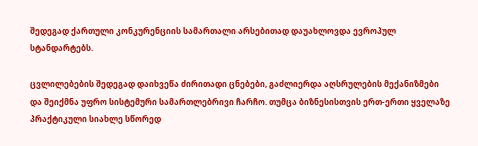შედეგად ქართული კონკურენციის სამართალი არსებითად დაუახლოვდა ევროპულ სტანდარტებს.

ცვლილებების შედეგად დაიხვეწა ძირითადი ცნებები, გაძლიერდა აღსრულების მექანიზმები და შეიქმნა უფრო სისტემური სამართლებრივი ჩარჩო. თუმცა ბიზნესისთვის ერთ-ერთი ყველაზე პრაქტიკული სიახლე სწორედ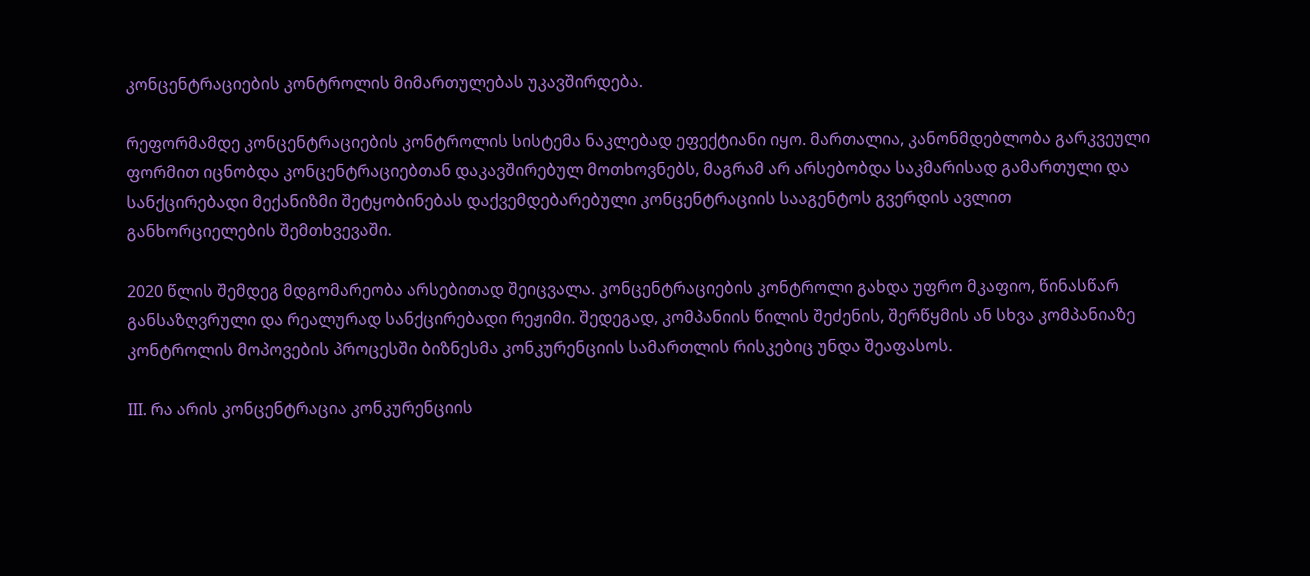კონცენტრაციების კონტროლის მიმართულებას უკავშირდება.

რეფორმამდე კონცენტრაციების კონტროლის სისტემა ნაკლებად ეფექტიანი იყო. მართალია, კანონმდებლობა გარკვეული ფორმით იცნობდა კონცენტრაციებთან დაკავშირებულ მოთხოვნებს, მაგრამ არ არსებობდა საკმარისად გამართული და სანქცირებადი მექანიზმი შეტყობინებას დაქვემდებარებული კონცენტრაციის სააგენტოს გვერდის ავლით განხორციელების შემთხვევაში.

2020 წლის შემდეგ მდგომარეობა არსებითად შეიცვალა. კონცენტრაციების კონტროლი გახდა უფრო მკაფიო, წინასწარ განსაზღვრული და რეალურად სანქცირებადი რეჟიმი. შედეგად, კომპანიის წილის შეძენის, შერწყმის ან სხვა კომპანიაზე კონტროლის მოპოვების პროცესში ბიზნესმა კონკურენციის სამართლის რისკებიც უნდა შეაფასოს.

III. რა არის კონცენტრაცია კონკურენციის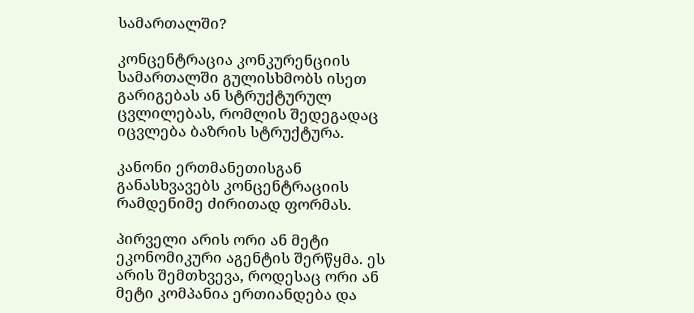სამართალში?

კონცენტრაცია კონკურენციის სამართალში გულისხმობს ისეთ გარიგებას ან სტრუქტურულ ცვლილებას, რომლის შედეგადაც იცვლება ბაზრის სტრუქტურა.

კანონი ერთმანეთისგან განასხვავებს კონცენტრაციის რამდენიმე ძირითად ფორმას.

პირველი არის ორი ან მეტი ეკონომიკური აგენტის შერწყმა. ეს არის შემთხვევა, როდესაც ორი ან მეტი კომპანია ერთიანდება და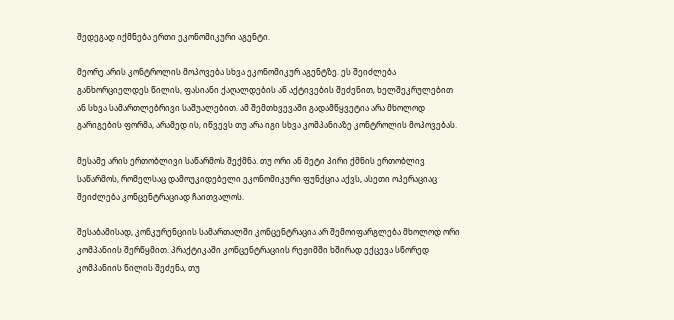შედეგად იქმნება ერთი ეკონომიკური აგენტი.

მეორე არის კონტროლის მოპოვება სხვა ეკონომიკურ აგენტზე. ეს შეიძლება განხორციელდეს წილის, ფასიანი ქაღალდების ან აქტივების შეძენით, ხელშეკრულებით ან სხვა სამართლებრივი საშუალებით. ამ შემთხვევაში გადამწყვეტია არა მხოლოდ გარიგების ფორმა, არამედ ის, იწვევს თუ არა იგი სხვა კომპანიაზე კონტროლის მოპოვებას.

მესამე არის ერთობლივი საწარმოს შექმნა. თუ ორი ან მეტი პირი ქმნის ერთობლივ საწარმოს, რომელსაც დამოუკიდებელი ეკონომიკური ფუნქცია აქვს, ასეთი ოპერაციაც შეიძლება კონცენტრაციად ჩაითვალოს.

შესაბამისად, კონკურენციის სამართალში კონცენტრაცია არ შემოიფარგლება მხოლოდ ორი კომპანიის შერწყმით. პრაქტიკაში კონცენტრაციის რეჟიმში ხშირად ექცევა სწორედ კომპანიის წილის შეძენა, თუ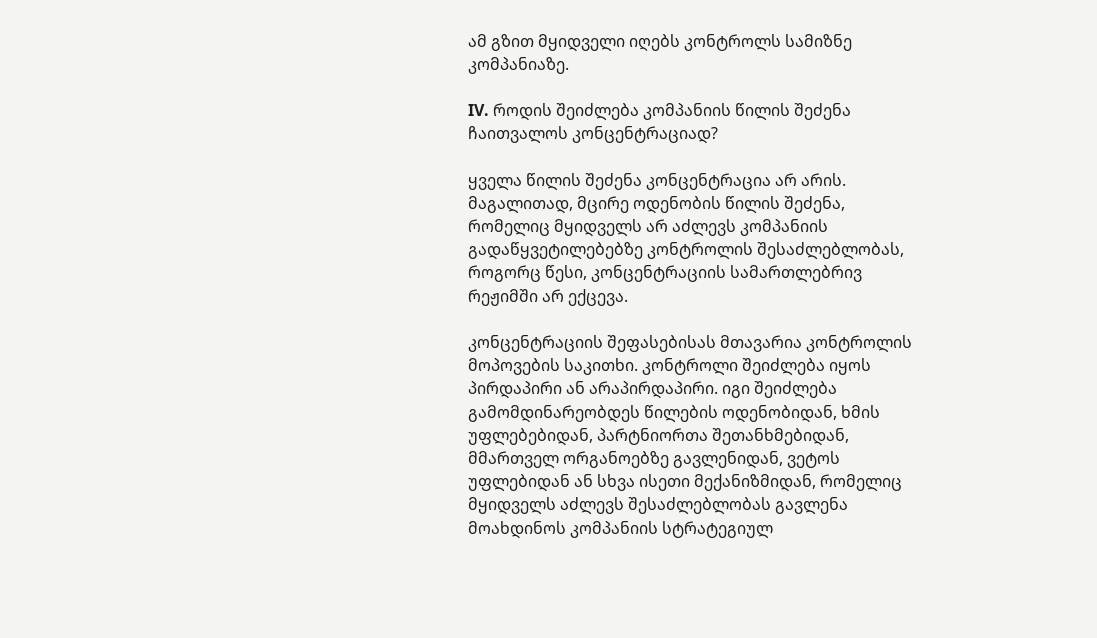ამ გზით მყიდველი იღებს კონტროლს სამიზნე კომპანიაზე.

IV. როდის შეიძლება კომპანიის წილის შეძენა ჩაითვალოს კონცენტრაციად?

ყველა წილის შეძენა კონცენტრაცია არ არის. მაგალითად, მცირე ოდენობის წილის შეძენა, რომელიც მყიდველს არ აძლევს კომპანიის გადაწყვეტილებებზე კონტროლის შესაძლებლობას, როგორც წესი, კონცენტრაციის სამართლებრივ რეჟიმში არ ექცევა.

კონცენტრაციის შეფასებისას მთავარია კონტროლის მოპოვების საკითხი. კონტროლი შეიძლება იყოს პირდაპირი ან არაპირდაპირი. იგი შეიძლება გამომდინარეობდეს წილების ოდენობიდან, ხმის უფლებებიდან, პარტნიორთა შეთანხმებიდან, მმართველ ორგანოებზე გავლენიდან, ვეტოს უფლებიდან ან სხვა ისეთი მექანიზმიდან, რომელიც მყიდველს აძლევს შესაძლებლობას გავლენა მოახდინოს კომპანიის სტრატეგიულ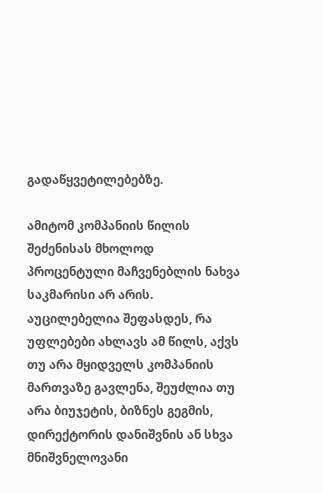გადაწყვეტილებებზე.

ამიტომ კომპანიის წილის შეძენისას მხოლოდ პროცენტული მაჩვენებლის ნახვა საკმარისი არ არის. აუცილებელია შეფასდეს, რა უფლებები ახლავს ამ წილს, აქვს თუ არა მყიდველს კომპანიის მართვაზე გავლენა, შეუძლია თუ არა ბიუჯეტის, ბიზნეს გეგმის, დირექტორის დანიშვნის ან სხვა მნიშვნელოვანი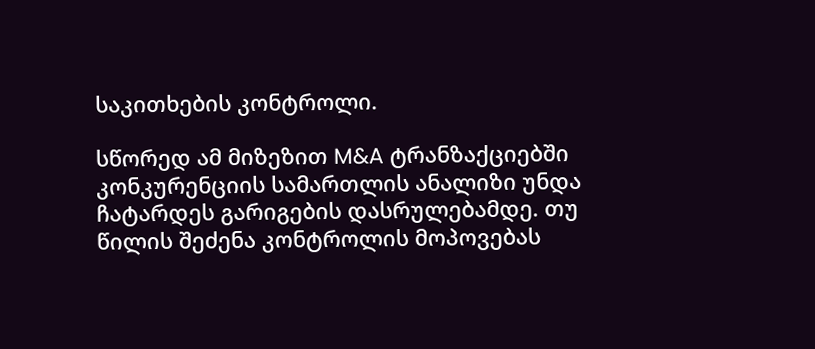საკითხების კონტროლი.

სწორედ ამ მიზეზით M&A ტრანზაქციებში კონკურენციის სამართლის ანალიზი უნდა ჩატარდეს გარიგების დასრულებამდე. თუ წილის შეძენა კონტროლის მოპოვებას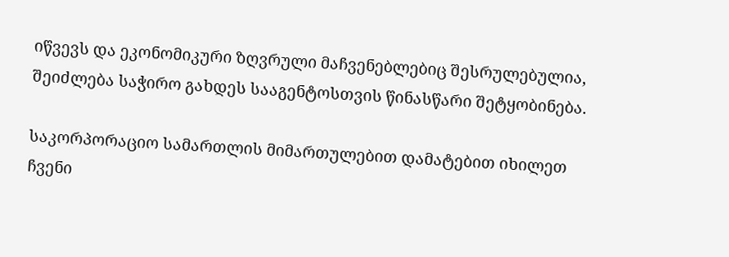იწვევს და ეკონომიკური ზღვრული მაჩვენებლებიც შესრულებულია, შეიძლება საჭირო გახდეს სააგენტოსთვის წინასწარი შეტყობინება.

საკორპორაციო სამართლის მიმართულებით დამატებით იხილეთ ჩვენი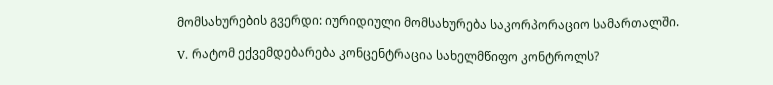მომსახურების გვერდი: იურიდიული მომსახურება საკორპორაციო სამართალში.

V. რატომ ექვემდებარება კონცენტრაცია სახელმწიფო კონტროლს?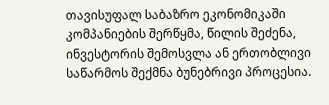თავისუფალ საბაზრო ეკონომიკაში კომპანიების შერწყმა, წილის შეძენა, ინვესტორის შემოსვლა ან ერთობლივი საწარმოს შექმნა ბუნებრივი პროცესია.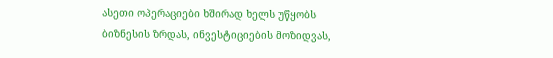ასეთი ოპერაციები ხშირად ხელს უწყობს ბიზნესის ზრდას, ინვესტიციების მოზიდვას,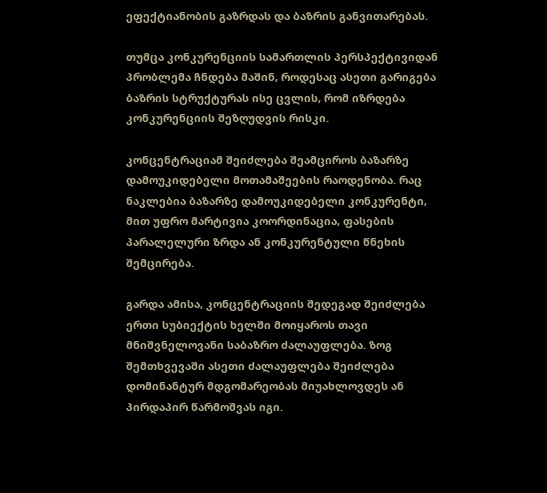ეფექტიანობის გაზრდას და ბაზრის განვითარებას.

თუმცა კონკურენციის სამართლის პერსპექტივიდან პრობლემა ჩნდება მაშინ, როდესაც ასეთი გარიგება ბაზრის სტრუქტურას ისე ცვლის, რომ იზრდება კონკურენციის შეზღუდვის რისკი.

კონცენტრაციამ შეიძლება შეამციროს ბაზარზე დამოუკიდებელი მოთამაშეების რაოდენობა. რაც ნაკლებია ბაზარზე დამოუკიდებელი კონკურენტი, მით უფრო მარტივია კოორდინაცია, ფასების პარალელური ზრდა ან კონკურენტული წნეხის შემცირება.

გარდა ამისა, კონცენტრაციის შედეგად შეიძლება ერთი სუბიექტის ხელში მოიყაროს თავი მნიშვნელოვანი საბაზრო ძალაუფლება. ზოგ შემთხვევაში ასეთი ძალაუფლება შეიძლება დომინანტურ მდგომარეობას მიუახლოვდეს ან პირდაპირ წარმოშვას იგი.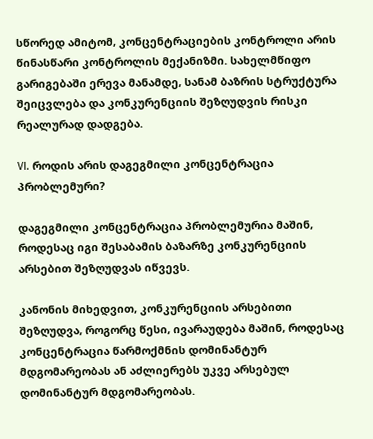სწორედ ამიტომ, კონცენტრაციების კონტროლი არის წინასწარი კონტროლის მექანიზმი. სახელმწიფო გარიგებაში ერევა მანამდე, სანამ ბაზრის სტრუქტურა შეიცვლება და კონკურენციის შეზღუდვის რისკი რეალურად დადგება.

VI. როდის არის დაგეგმილი კონცენტრაცია პრობლემური?

დაგეგმილი კონცენტრაცია პრობლემურია მაშინ, როდესაც იგი შესაბამის ბაზარზე კონკურენციის არსებით შეზღუდვას იწვევს.

კანონის მიხედვით, კონკურენციის არსებითი შეზღუდვა, როგორც წესი, ივარაუდება მაშინ, როდესაც კონცენტრაცია წარმოქმნის დომინანტურ მდგომარეობას ან აძლიერებს უკვე არსებულ დომინანტურ მდგომარეობას.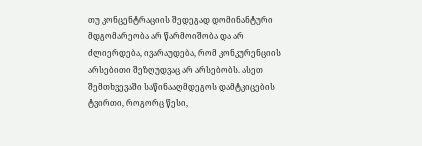თუ კონცენტრაციის შედეგად დომინანტური მდგომარეობა არ წარმოიშობა და არ ძლიერდება, ივარაუდება, რომ კონკურენციის არსებითი შეზღუდვაც არ არსებობს. ასეთ შემთხვევაში საწინააღმდეგოს დამტკიცების ტვირთი, როგორც წესი,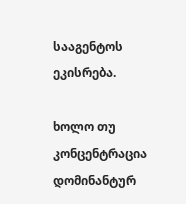სააგენტოს ეკისრება.

ხოლო თუ კონცენტრაცია დომინანტურ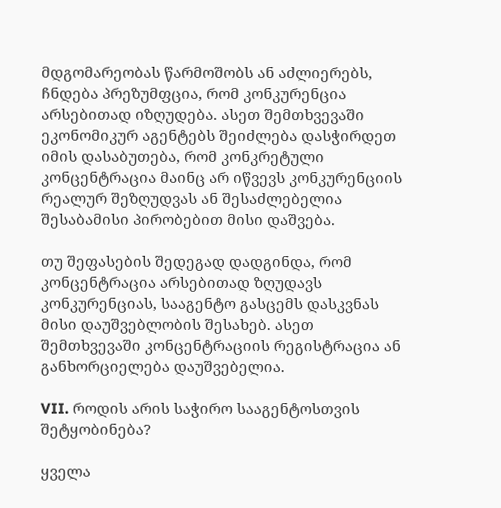მდგომარეობას წარმოშობს ან აძლიერებს, ჩნდება პრეზუმფცია, რომ კონკურენცია არსებითად იზღუდება. ასეთ შემთხვევაში ეკონომიკურ აგენტებს შეიძლება დასჭირდეთ იმის დასაბუთება, რომ კონკრეტული კონცენტრაცია მაინც არ იწვევს კონკურენციის რეალურ შეზღუდვას ან შესაძლებელია შესაბამისი პირობებით მისი დაშვება.

თუ შეფასების შედეგად დადგინდა, რომ კონცენტრაცია არსებითად ზღუდავს კონკურენციას, სააგენტო გასცემს დასკვნას მისი დაუშვებლობის შესახებ. ასეთ შემთხვევაში კონცენტრაციის რეგისტრაცია ან განხორციელება დაუშვებელია.

VII. როდის არის საჭირო სააგენტოსთვის შეტყობინება?

ყველა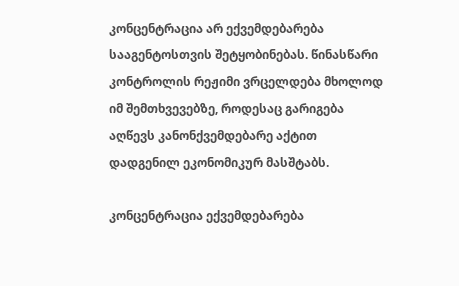კონცენტრაცია არ ექვემდებარება სააგენტოსთვის შეტყობინებას. წინასწარი კონტროლის რეჟიმი ვრცელდება მხოლოდ იმ შემთხვევებზე, როდესაც გარიგება აღწევს კანონქვემდებარე აქტით დადგენილ ეკონომიკურ მასშტაბს.

კონცენტრაცია ექვემდებარება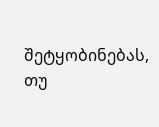შეტყობინებას, თუ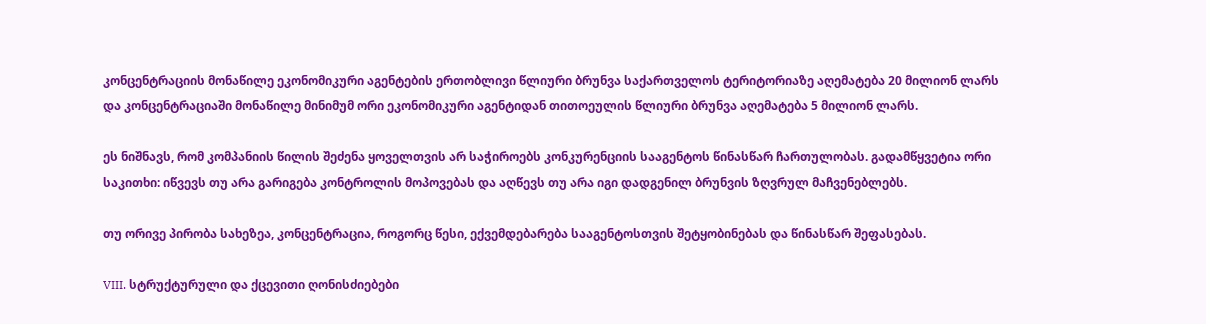კონცენტრაციის მონაწილე ეკონომიკური აგენტების ერთობლივი წლიური ბრუნვა საქართველოს ტერიტორიაზე აღემატება 20 მილიონ ლარს და კონცენტრაციაში მონაწილე მინიმუმ ორი ეკონომიკური აგენტიდან თითოეულის წლიური ბრუნვა აღემატება 5 მილიონ ლარს.

ეს ნიშნავს, რომ კომპანიის წილის შეძენა ყოველთვის არ საჭიროებს კონკურენციის სააგენტოს წინასწარ ჩართულობას. გადამწყვეტია ორი საკითხი: იწვევს თუ არა გარიგება კონტროლის მოპოვებას და აღწევს თუ არა იგი დადგენილ ბრუნვის ზღვრულ მაჩვენებლებს.

თუ ორივე პირობა სახეზეა, კონცენტრაცია, როგორც წესი, ექვემდებარება სააგენტოსთვის შეტყობინებას და წინასწარ შეფასებას.

VIII. სტრუქტურული და ქცევითი ღონისძიებები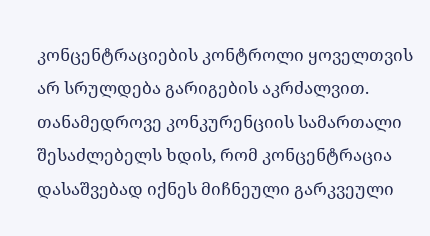კონცენტრაციების კონტროლი ყოველთვის არ სრულდება გარიგების აკრძალვით. თანამედროვე კონკურენციის სამართალი შესაძლებელს ხდის, რომ კონცენტრაცია დასაშვებად იქნეს მიჩნეული გარკვეული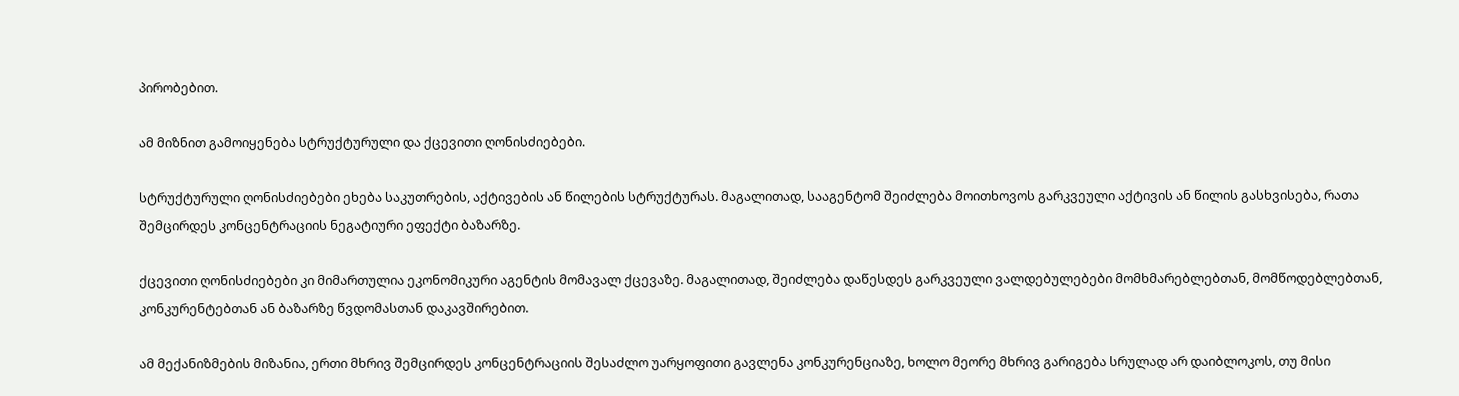პირობებით.

ამ მიზნით გამოიყენება სტრუქტურული და ქცევითი ღონისძიებები.

სტრუქტურული ღონისძიებები ეხება საკუთრების, აქტივების ან წილების სტრუქტურას. მაგალითად, სააგენტომ შეიძლება მოითხოვოს გარკვეული აქტივის ან წილის გასხვისება, რათა შემცირდეს კონცენტრაციის ნეგატიური ეფექტი ბაზარზე.

ქცევითი ღონისძიებები კი მიმართულია ეკონომიკური აგენტის მომავალ ქცევაზე. მაგალითად, შეიძლება დაწესდეს გარკვეული ვალდებულებები მომხმარებლებთან, მომწოდებლებთან, კონკურენტებთან ან ბაზარზე წვდომასთან დაკავშირებით.

ამ მექანიზმების მიზანია, ერთი მხრივ შემცირდეს კონცენტრაციის შესაძლო უარყოფითი გავლენა კონკურენციაზე, ხოლო მეორე მხრივ გარიგება სრულად არ დაიბლოკოს, თუ მისი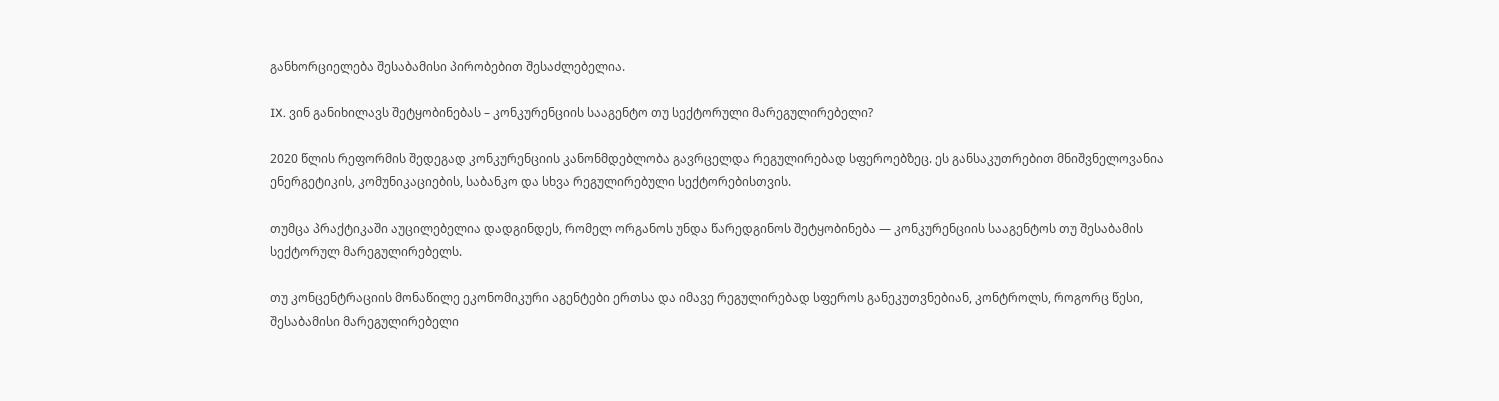განხორციელება შესაბამისი პირობებით შესაძლებელია.

IX. ვინ განიხილავს შეტყობინებას – კონკურენციის სააგენტო თუ სექტორული მარეგულირებელი?

2020 წლის რეფორმის შედეგად კონკურენციის კანონმდებლობა გავრცელდა რეგულირებად სფეროებზეც. ეს განსაკუთრებით მნიშვნელოვანია ენერგეტიკის, კომუნიკაციების, საბანკო და სხვა რეგულირებული სექტორებისთვის.

თუმცა პრაქტიკაში აუცილებელია დადგინდეს, რომელ ორგანოს უნდა წარედგინოს შეტყობინება — კონკურენციის სააგენტოს თუ შესაბამის სექტორულ მარეგულირებელს.

თუ კონცენტრაციის მონაწილე ეკონომიკური აგენტები ერთსა და იმავე რეგულირებად სფეროს განეკუთვნებიან, კონტროლს, როგორც წესი, შესაბამისი მარეგულირებელი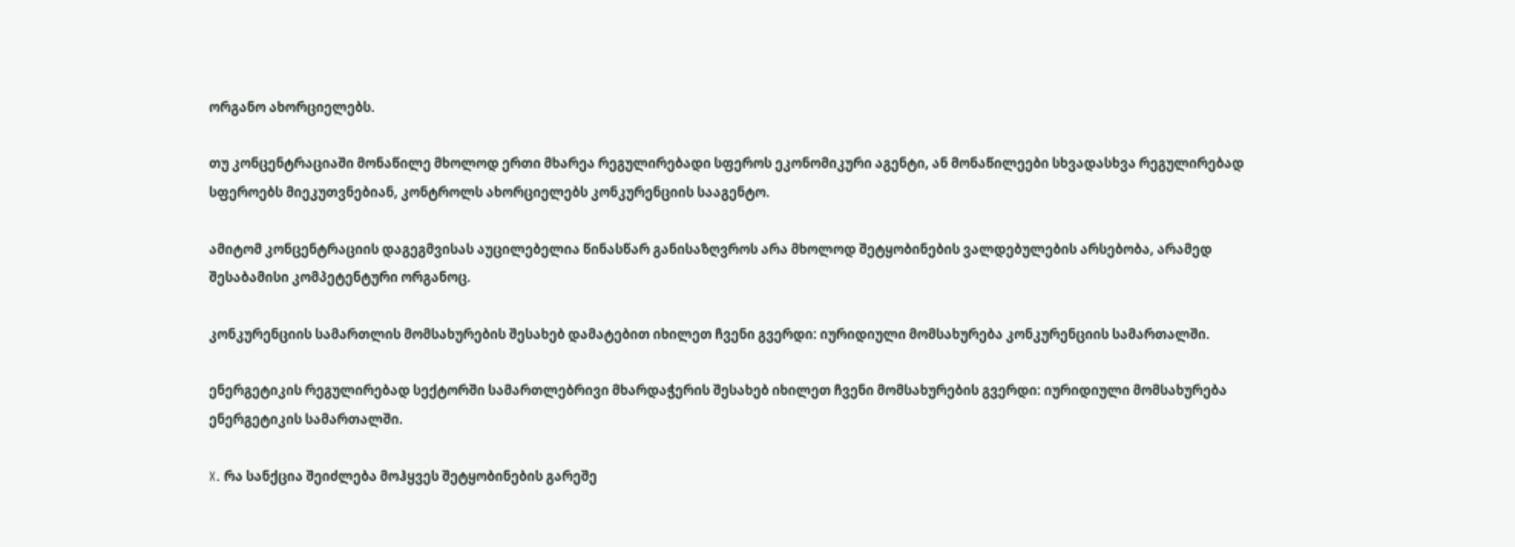ორგანო ახორციელებს.

თუ კონცენტრაციაში მონაწილე მხოლოდ ერთი მხარეა რეგულირებადი სფეროს ეკონომიკური აგენტი, ან მონაწილეები სხვადასხვა რეგულირებად სფეროებს მიეკუთვნებიან, კონტროლს ახორციელებს კონკურენციის სააგენტო.

ამიტომ კონცენტრაციის დაგეგმვისას აუცილებელია წინასწარ განისაზღვროს არა მხოლოდ შეტყობინების ვალდებულების არსებობა, არამედ შესაბამისი კომპეტენტური ორგანოც.

კონკურენციის სამართლის მომსახურების შესახებ დამატებით იხილეთ ჩვენი გვერდი: იურიდიული მომსახურება კონკურენციის სამართალში.

ენერგეტიკის რეგულირებად სექტორში სამართლებრივი მხარდაჭერის შესახებ იხილეთ ჩვენი მომსახურების გვერდი: იურიდიული მომსახურება ენერგეტიკის სამართალში.

X. რა სანქცია შეიძლება მოჰყვეს შეტყობინების გარეშე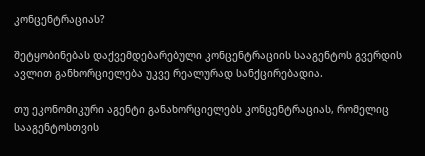კონცენტრაციას?

შეტყობინებას დაქვემდებარებული კონცენტრაციის სააგენტოს გვერდის ავლით განხორციელება უკვე რეალურად სანქცირებადია.

თუ ეკონომიკური აგენტი განახორციელებს კონცენტრაციას, რომელიც სააგენტოსთვის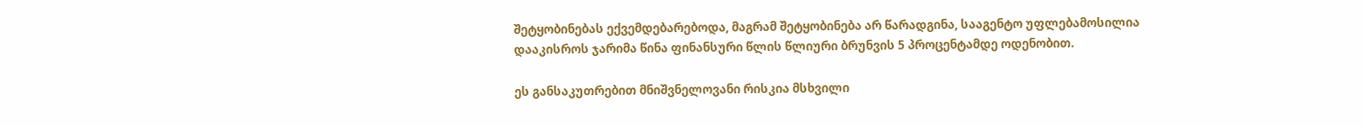შეტყობინებას ექვემდებარებოდა, მაგრამ შეტყობინება არ წარადგინა, სააგენტო უფლებამოსილია დააკისროს ჯარიმა წინა ფინანსური წლის წლიური ბრუნვის 5 პროცენტამდე ოდენობით.

ეს განსაკუთრებით მნიშვნელოვანი რისკია მსხვილი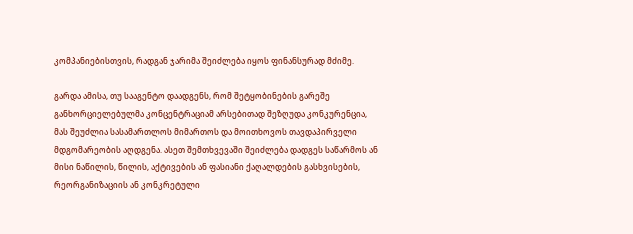კომპანიებისთვის, რადგან ჯარიმა შეიძლება იყოს ფინანსურად მძიმე.

გარდა ამისა, თუ სააგენტო დაადგენს, რომ შეტყობინების გარეშე განხორციელებულმა კონცენტრაციამ არსებითად შეზღუდა კონკურენცია, მას შეუძლია სასამართლოს მიმართოს და მოითხოვოს თავდაპირველი მდგომარეობის აღდგენა. ასეთ შემთხვევაში შეიძლება დადგეს საწარმოს ან მისი ნაწილის, წილის, აქტივების ან ფასიანი ქაღალდების გასხვისების, რეორგანიზაციის ან კონკრეტული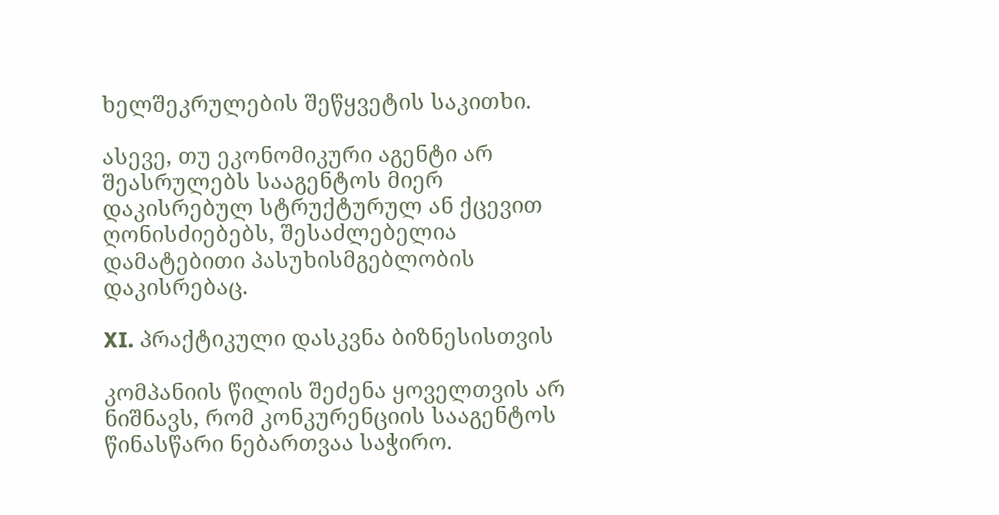ხელშეკრულების შეწყვეტის საკითხი.

ასევე, თუ ეკონომიკური აგენტი არ შეასრულებს სააგენტოს მიერ დაკისრებულ სტრუქტურულ ან ქცევით ღონისძიებებს, შესაძლებელია დამატებითი პასუხისმგებლობის დაკისრებაც.

XI. პრაქტიკული დასკვნა ბიზნესისთვის

კომპანიის წილის შეძენა ყოველთვის არ ნიშნავს, რომ კონკურენციის სააგენტოს წინასწარი ნებართვაა საჭირო.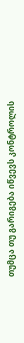თუმცა თუ გარიგება იწვევს კონტროლის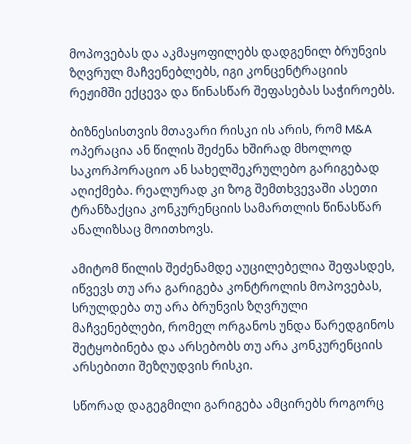მოპოვებას და აკმაყოფილებს დადგენილ ბრუნვის ზღვრულ მაჩვენებლებს, იგი კონცენტრაციის რეჟიმში ექცევა და წინასწარ შეფასებას საჭიროებს.

ბიზნესისთვის მთავარი რისკი ის არის, რომ M&A ოპერაცია ან წილის შეძენა ხშირად მხოლოდ საკორპორაციო ან სახელშეკრულებო გარიგებად აღიქმება. რეალურად კი ზოგ შემთხვევაში ასეთი ტრანზაქცია კონკურენციის სამართლის წინასწარ ანალიზსაც მოითხოვს.

ამიტომ წილის შეძენამდე აუცილებელია შეფასდეს, იწვევს თუ არა გარიგება კონტროლის მოპოვებას, სრულდება თუ არა ბრუნვის ზღვრული მაჩვენებლები, რომელ ორგანოს უნდა წარედგინოს შეტყობინება და არსებობს თუ არა კონკურენციის არსებითი შეზღუდვის რისკი.

სწორად დაგეგმილი გარიგება ამცირებს როგორც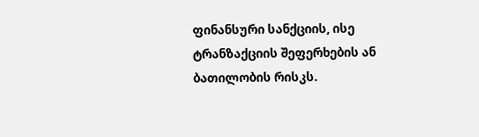ფინანსური სანქციის, ისე ტრანზაქციის შეფერხების ან ბათილობის რისკს.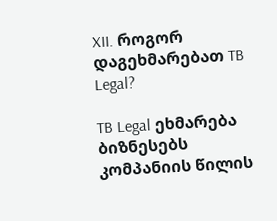XII. როგორ დაგეხმარებათ TB Legal?

TB Legal ეხმარება ბიზნესებს კომპანიის წილის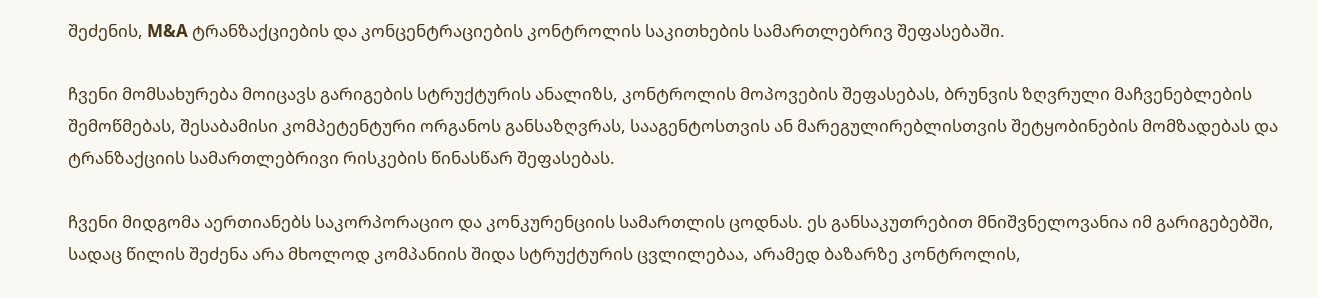შეძენის, M&A ტრანზაქციების და კონცენტრაციების კონტროლის საკითხების სამართლებრივ შეფასებაში.

ჩვენი მომსახურება მოიცავს გარიგების სტრუქტურის ანალიზს, კონტროლის მოპოვების შეფასებას, ბრუნვის ზღვრული მაჩვენებლების შემოწმებას, შესაბამისი კომპეტენტური ორგანოს განსაზღვრას, სააგენტოსთვის ან მარეგულირებლისთვის შეტყობინების მომზადებას და ტრანზაქციის სამართლებრივი რისკების წინასწარ შეფასებას.

ჩვენი მიდგომა აერთიანებს საკორპორაციო და კონკურენციის სამართლის ცოდნას. ეს განსაკუთრებით მნიშვნელოვანია იმ გარიგებებში, სადაც წილის შეძენა არა მხოლოდ კომპანიის შიდა სტრუქტურის ცვლილებაა, არამედ ბაზარზე კონტროლის,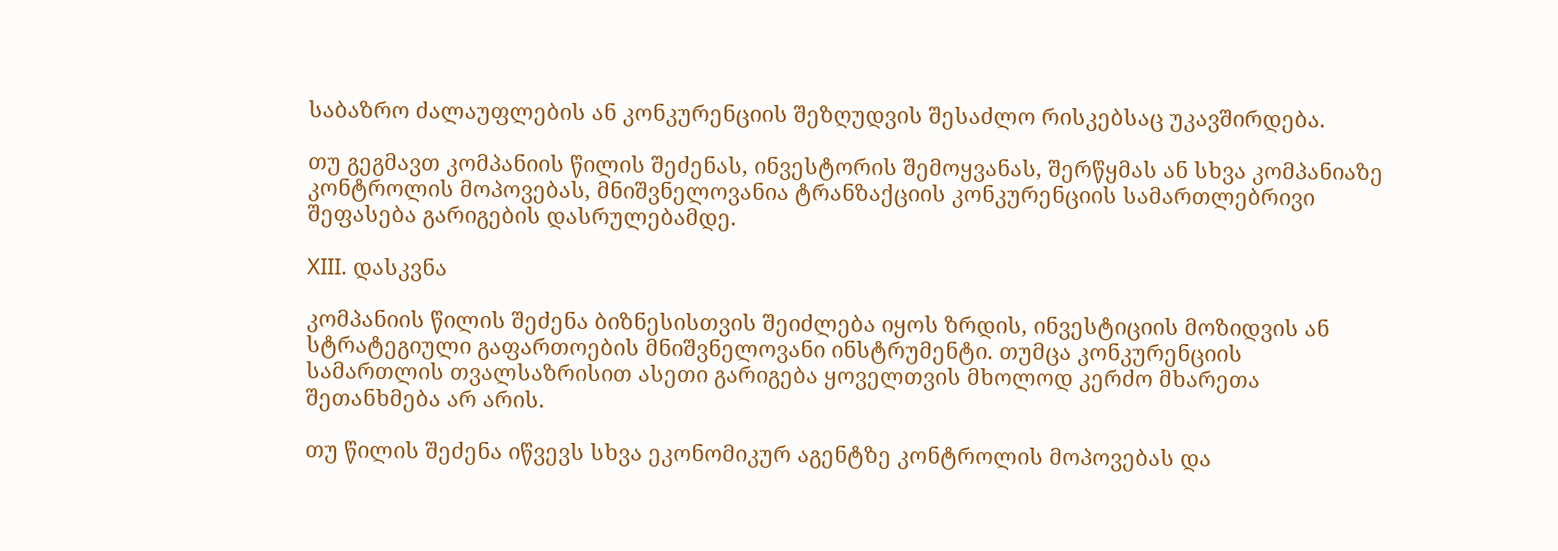საბაზრო ძალაუფლების ან კონკურენციის შეზღუდვის შესაძლო რისკებსაც უკავშირდება.

თუ გეგმავთ კომპანიის წილის შეძენას, ინვესტორის შემოყვანას, შერწყმას ან სხვა კომპანიაზე კონტროლის მოპოვებას, მნიშვნელოვანია ტრანზაქციის კონკურენციის სამართლებრივი შეფასება გარიგების დასრულებამდე.

XIII. დასკვნა

კომპანიის წილის შეძენა ბიზნესისთვის შეიძლება იყოს ზრდის, ინვესტიციის მოზიდვის ან სტრატეგიული გაფართოების მნიშვნელოვანი ინსტრუმენტი. თუმცა კონკურენციის სამართლის თვალსაზრისით ასეთი გარიგება ყოველთვის მხოლოდ კერძო მხარეთა შეთანხმება არ არის.

თუ წილის შეძენა იწვევს სხვა ეკონომიკურ აგენტზე კონტროლის მოპოვებას და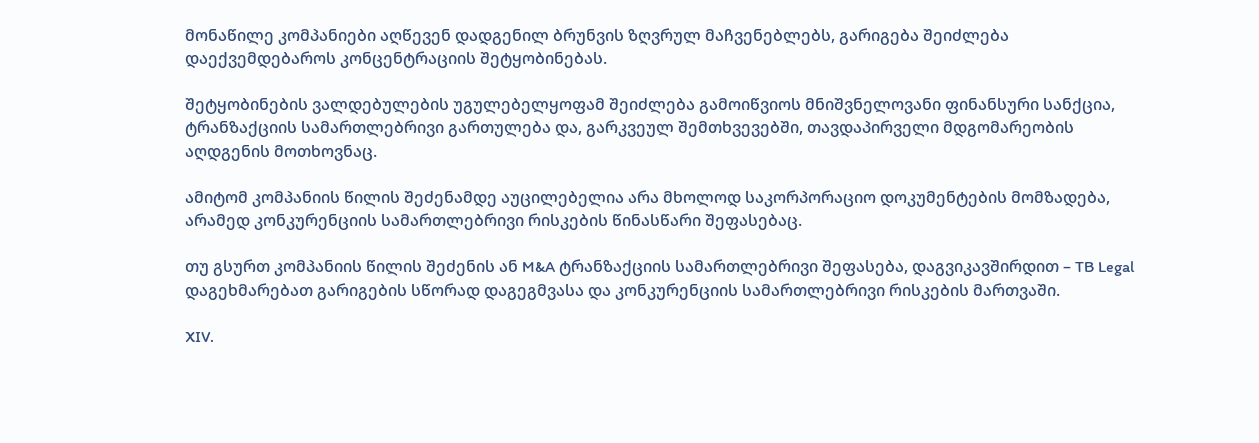მონაწილე კომპანიები აღწევენ დადგენილ ბრუნვის ზღვრულ მაჩვენებლებს, გარიგება შეიძლება დაექვემდებაროს კონცენტრაციის შეტყობინებას.

შეტყობინების ვალდებულების უგულებელყოფამ შეიძლება გამოიწვიოს მნიშვნელოვანი ფინანსური სანქცია, ტრანზაქციის სამართლებრივი გართულება და, გარკვეულ შემთხვევებში, თავდაპირველი მდგომარეობის აღდგენის მოთხოვნაც.

ამიტომ კომპანიის წილის შეძენამდე აუცილებელია არა მხოლოდ საკორპორაციო დოკუმენტების მომზადება, არამედ კონკურენციის სამართლებრივი რისკების წინასწარი შეფასებაც.

თუ გსურთ კომპანიის წილის შეძენის ან M&A ტრანზაქციის სამართლებრივი შეფასება, დაგვიკავშირდით – TB Legal დაგეხმარებათ გარიგების სწორად დაგეგმვასა და კონკურენციის სამართლებრივი რისკების მართვაში.

XIV.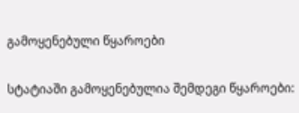გამოყენებული წყაროები

სტატიაში გამოყენებულია შემდეგი წყაროები: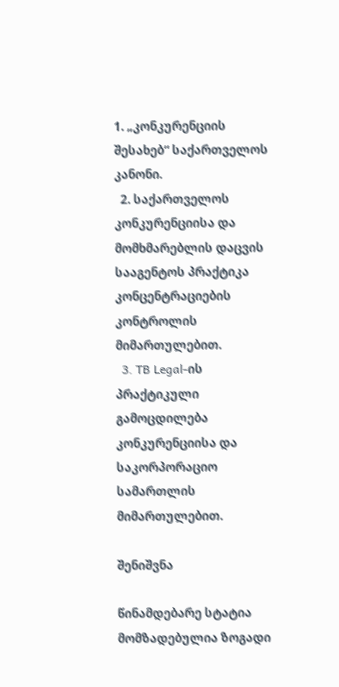1. „კონკურენციის შესახებ“ საქართველოს კანონი.
  2. საქართველოს კონკურენციისა და მომხმარებლის დაცვის სააგენტოს პრაქტიკა კონცენტრაციების კონტროლის მიმართულებით.
  3. TB Legal-ის პრაქტიკული გამოცდილება კონკურენციისა და საკორპორაციო სამართლის მიმართულებით.

შენიშვნა

წინამდებარე სტატია მომზადებულია ზოგადი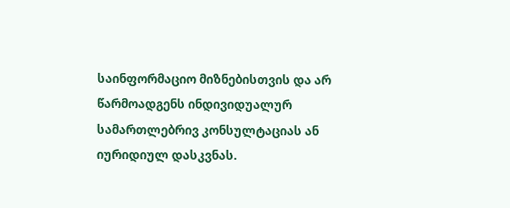საინფორმაციო მიზნებისთვის და არ წარმოადგენს ინდივიდუალურ სამართლებრივ კონსულტაციას ან იურიდიულ დასკვნას.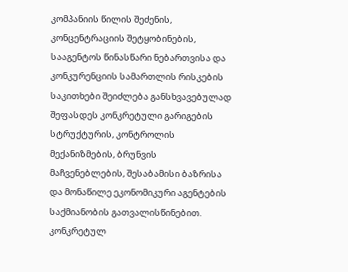კომპანიის წილის შეძენის, კონცენტრაციის შეტყობინების, სააგენტოს წინასწარი ნებართვისა და კონკურენციის სამართლის რისკების საკითხები შეიძლება განსხვავებულად შეფასდეს კონკრეტული გარიგების სტრუქტურის, კონტროლის მექანიზმების, ბრუნვის მაჩვენებლების, შესაბამისი ბაზრისა და მონაწილე ეკონომიკური აგენტების საქმიანობის გათვალისწინებით. კონკრეტულ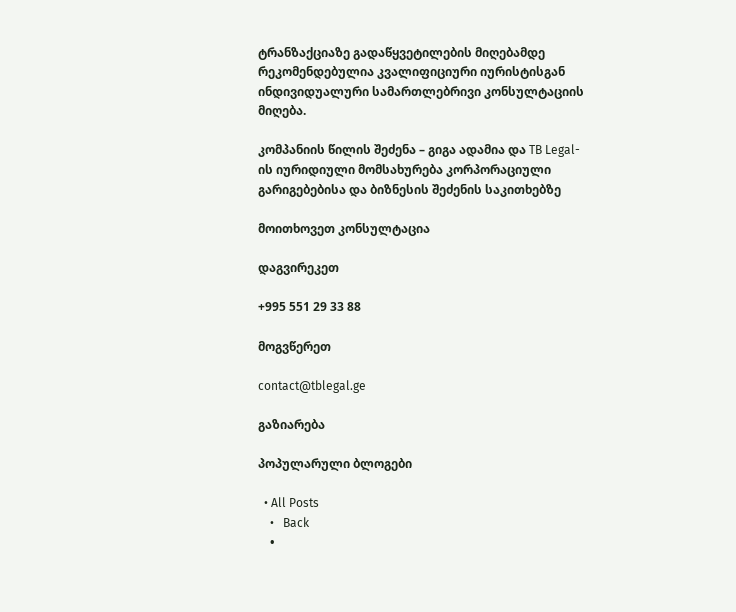ტრანზაქციაზე გადაწყვეტილების მიღებამდე რეკომენდებულია კვალიფიციური იურისტისგან ინდივიდუალური სამართლებრივი კონსულტაციის მიღება.

კომპანიის წილის შეძენა – გიგა ადამია და TB Legal-ის იურიდიული მომსახურება კორპორაციული გარიგებებისა და ბიზნესის შეძენის საკითხებზე

მოითხოვეთ კონსულტაცია

დაგვირეკეთ

+995 551 29 33 88

მოგვწერეთ

contact@tblegal.ge

გაზიარება

პოპულარული ბლოგები

  • All Posts
    •   Back
    •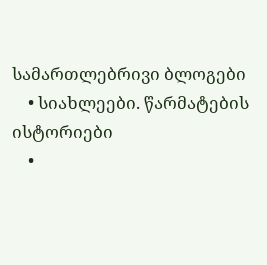სამართლებრივი ბლოგები
    • სიახლეები. წარმატების ისტორიები
    •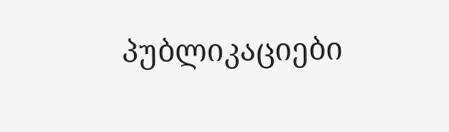პუბლიკაციები